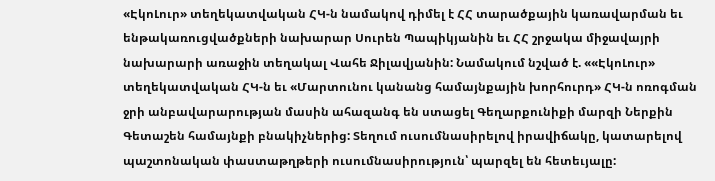«ԷկոԼուր» տեղեկատվական ՀԿ-ն նամակով դիմել է ՀՀ տարածքային կառավարման եւ ենթակառուցվածքների նախարար Սուրեն Պապիկյանին եւ ՀՀ շրջակա միջավայրի նախարարի առաջին տեղակալ Վահե Ջիլավյանին: Նամակում նշված է. ««ԷկոԼուր» տեղեկատվական ՀԿ-ն եւ «Մարտունու կանանց համայնքային խորհուրդ» ՀԿ-ն ոռոգման ջրի անբավարարության մասին ահազանգ են ստացել Գեղարքունիքի մարզի Ներքին Գետաշեն համայնքի բնակիչներից: Տեղում ուսումնասիրելով իրավիճակը, կատարելով պաշտոնական փաստաթղթերի ուսումնասիրություն՝ պարզել են հետեւյալը: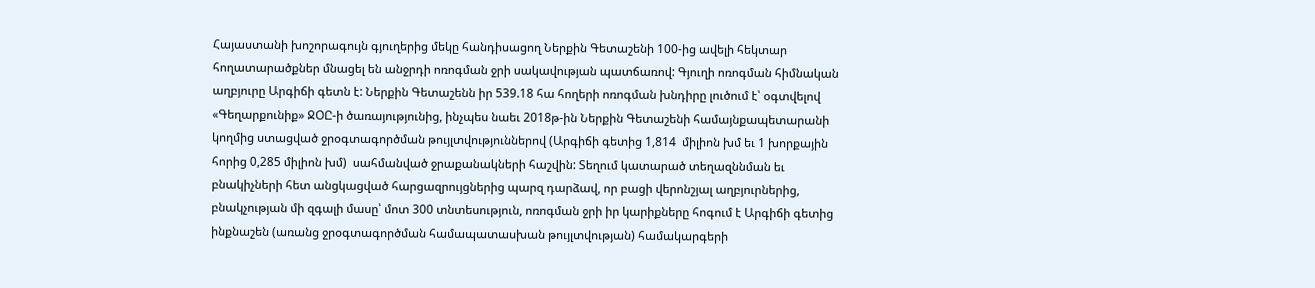Հայաստանի խոշորագույն գյուղերից մեկը հանդիսացող Ներքին Գետաշենի 100-ից ավելի հեկտար հողատարածքներ մնացել են անջրդի ոռոգման ջրի սակավության պատճառով: Գյուղի ոռոգման հիմնական աղբյուրը Արգիճի գետն է: Ներքին Գետաշենն իր 539.18 հա հողերի ոռոգման խնդիրը լուծում է՝ օգտվելով «Գեղարքունիք» ՋՕԸ-ի ծառայությունից, ինչպես նաեւ 2018թ-ին Ներքին Գետաշենի համայնքապետարանի կողմից ստացված ջրօգտագործման թույլտվություններով (Արգիճի գետից 1,814  միլիոն խմ եւ 1 խորքային հորից 0,285 միլիոն խմ)  սահմանված ջրաքանակների հաշվին: Տեղում կատարած տեղազննման եւ բնակիչների հետ անցկացված հարցազրույցներից պարզ դարձավ, որ բացի վերոնշյալ աղբյուրներից, բնակչության մի զգալի մասը՝ մոտ 300 տնտեսություն, ոռոգման ջրի իր կարիքները հոգում է Արգիճի գետից ինքնաշեն (առանց ջրօգտագործման համապատասխան թույլտվության) համակարգերի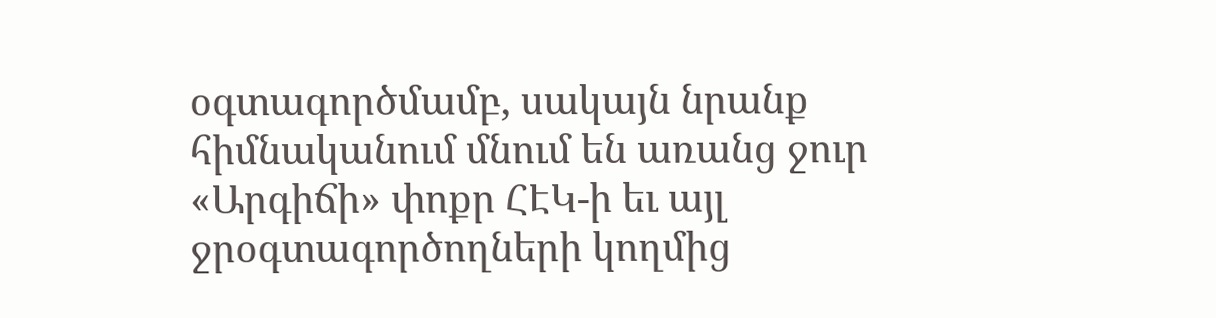օգտագործմամբ, սակայն նրանք հիմնականում մնում են առանց ջուր «Արգիճի» փոքր ՀԷԿ-ի եւ այլ ջրօգտագործողների կողմից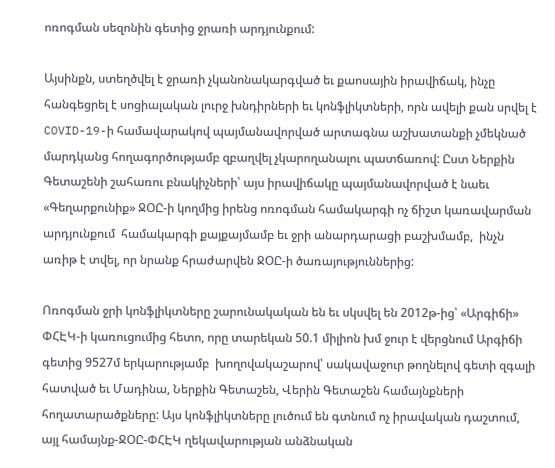ոռոգման սեզոնին գետից ջրառի արդյունքում:

Այսինքն, ստեղծվել է ջրառի չկանոնակարգված եւ քաոսային իրավիճակ, ինչը հանգեցրել է սոցիալական լուրջ խնդիրների եւ կոնֆլիկտների, որն ավելի քան սրվել է COVID-19-ի համավարակով պայմանավորված արտագնա աշխատանքի չմեկնած մարդկանց հողագործությամբ զբաղվել չկարողանալու պատճառով: Ըստ Ներքին Գետաշենի շահառու բնակիչների՝ այս իրավիճակը պայմանավորված է նաեւ «Գեղարքունիք» ՋՕԸ-ի կողմից իրենց ոռոգման համակարգի ոչ ճիշտ կառավարման արդյունքում  համակարգի քայքայմամբ եւ ջրի անարդարացի բաշխմամբ,  ինչն առիթ է տվել, որ նրանք հրաժարվեն ՋՕԸ-ի ծառայություններից:

Ոռոգման ջրի կոնֆլիկտները շարունակական են եւ սկսվել են 2012թ-ից՝ «Արգիճի» ՓՀԷԿ-ի կառուցումից հետո, որը տարեկան 50.1 միլիոն խմ ջուր է վերցնում Արգիճի գետից 9527մ երկարությամբ  խողովակաշարով՝ սակավաջուր թողնելով գետի զգալի հատված եւ Մադինա, Ներքին Գետաշեն, Վերին Գետաշեն համայնքների հողատարածքները: Այս կոնֆլիկտները լուծում են գտնում ոչ իրավական դաշտում, այլ համայնք-ՋՕԸ-ՓՀԷԿ ղեկավարության անձնական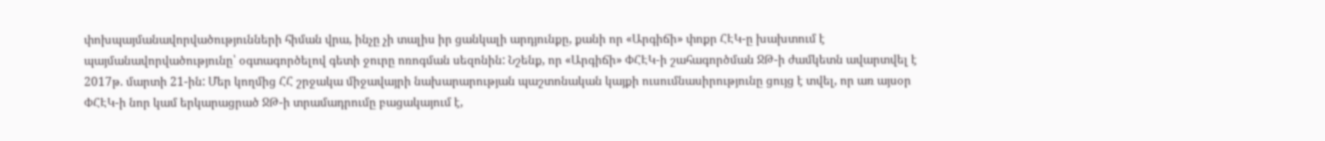փոխպայմանավորվածությունների հիման վրա, ինչը չի տալիս իր ցանկալի արդյունքը, քանի որ «Արգիճի» փոքր ՀԷԿ-ը խախտում է պայմանավորվածությունը՝ օգտագործելով գետի ջուրը ոռոգման սեզոնին: Նշենք, որ «Արգիճի» ՓՀԷԿ-ի շահագործման ՋԹ-ի ժամկետն ավարտվել է 2017թ. մարտի 21-ին: Մեր կողմից ՀՀ շրջակա միջավայրի նախարարության պաշտոնական կայքի ուսումնասիրությունը ցույց է տվել, որ առ այսօր ՓՀԷԿ-ի նոր կամ երկարացրած ՋԹ-ի տրամադրումը բացակայում է,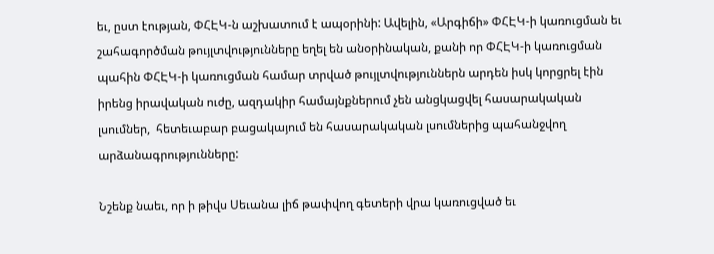եւ, ըստ էության, ՓՀԷԿ-ն աշխատում է ապօրինի: Ավելին, «Արգիճի» ՓՀԷԿ-ի կառուցման եւ շահագործման թույլտվությունները եղել են անօրինական, քանի որ ՓՀԷԿ-ի կառուցման պահին ՓՀԷԿ-ի կառուցման համար տրված թույլտվություններն արդեն իսկ կորցրել էին իրենց իրավական ուժը, ազդակիր համայնքներում չեն անցկացվել հասարակական լսումներ,  հետեւաբար բացակայում են հասարակական լսումներից պահանջվող արձանագրությունները:

Նշենք նաեւ, որ ի թիվս Սեւանա լիճ թափվող գետերի վրա կառուցված եւ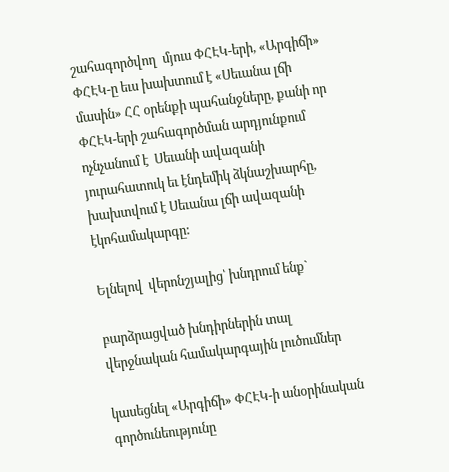շահագործվող  մյուս ՓՀԷԿ-երի, «Արգիճի» ՓՀԷԿ-ը եւս խախտում է «Սեւանա լճի մասին» ՀՀ օրենքի պահանջները, քանի որ ՓՀԷԿ-երի շահագործման արդյունքում ոչնչանում է  Սեւանի ավազանի յուրահատուկ եւ էնդեմիկ ձկնաշխարհը, խախտվում է Սեւանա լճի ավազանի էկոհամակարգը:

Ելնելով  վերոնշյալից՝ խնդրում ենք`

բարձրացված խնդիրներին տալ վերջնական համակարգային լուծումներ

կասեցնել «Արգիճի» ՓՀԷԿ-ի անօրինական գործունեությունը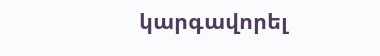կարգավորել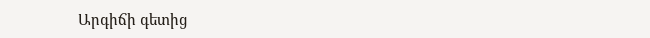Արգիճի գետից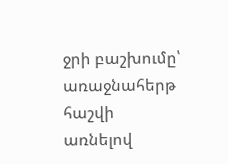ջրի բաշխումը՝ առաջնահերթ հաշվի առնելով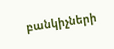բանկիչների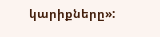կարիքները»: